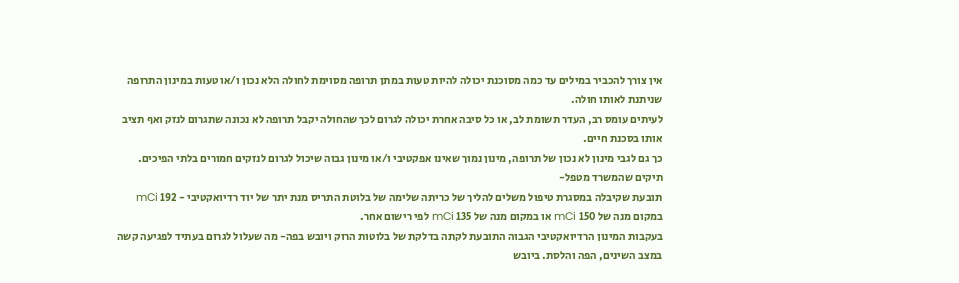אין צורך להכביר במילים עד כמה מסוכנת יכולה להיות טעות במתן תרופה מסוימת לחולה הלא נכון ו/או טעות במינון התרופה שניתנת לאותו חולה.
לעיתים עומס רב, העדר תשומת לב, או כל סיבה אחרת יכולה לגרום לכך שהחולה יקבל תרופה לא נכונה שתגרום לנזק ואף תציב אותו בסכנת חיים.
כך גם לגבי מינון לא נכון של תרופה, מינון נמוך שאינו אפקטיבי ו/או מינון גבוה שיכול לגרום לנזקים חמורים בלתי הפיכים.
תיקים שהמשרד מטפל-
תובעת שקיבלה במסגרת טיפול משלים להליך של כריתה שלימה של בלוטת התריס מנת יתר של יוד רדיואקטיבי - 192 mCi במקום מנה של 150 mCi או במקום מנה של 135 mCi לפי רישום אחר.
בעקבות המינון הרדיואקטיבי הגבוה התובעת לקתה בדלקת של בלוטות הרוק ויובש בפה- מה שעלול לגרום בעתיד לפגיעה קשה במצב השינים, הפה והלסת. ביובש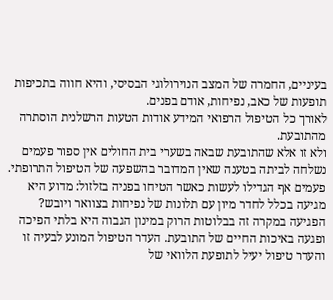בעיניים, החמרה של המצב הנוירולוגי הבסיסי, והיא חווה בתכיפות תופעות של כאב, נפיחות, אודם בפנים.
לאורך כל הטיפול הרפואי המידע אודות הטעות הרשלנית הוסתרה מהתובעת.
ולא זו אלא שהתובעת שבאה בשערי בית החולים אין ספור פעמים נשלחה לביתה בטענה שאין המדובר בהשפעה של הטיפול התרופתי.
פעמים אף הגדילו לעשות כאשר הטיחו בפניה בזלזול: מדוע היא מגיעה בכלל לחדר מיון עם תלונות של נפיחות בצוואר ויובש?
הפגיעה במקרה זה בבלוטות הרוק במינון הגבוה היא בלתי הפיכה ופגעה באיכות החיים של התובעת. העדר הטיפול המונע לבעיה זו והעדר טיפול יעיל לתופעת הלוואי של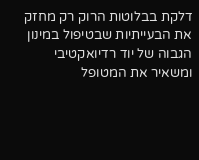דלקת בבלוטות הרוק רק מחזק את הבעייתיות שבטיפול במינון הגבוה של יוד רדיואקטיבי ומשאיר את המטופל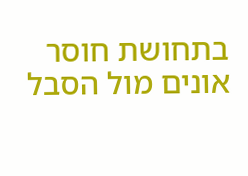בתחושת חוסר אונים מול הסבל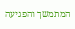המתמשך והפגיעה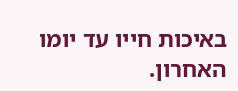באיכות חייו עד יומו האחרון.